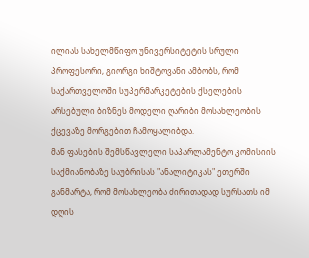ილიას სახელმწიფო უნივერსიტეტის სრული პროფესორი, გიორგი ხიშტოვანი ამბობს, რომ საქართველოში სუპერმარკეტების ქსელების არსებული ბიზნეს მოდელი ღარიბი მოსახლეობის ქცევაზე მორგებით ჩამოყალიბდა.
მან ფასების შემსწავლელი საპარლამენტო კომისიის საქმიანობაზე საუბრისას "ანალიტიკას" ეთერში განმარტა, რომ მოსახლეობა ძირითადად სურსათს იმ დღის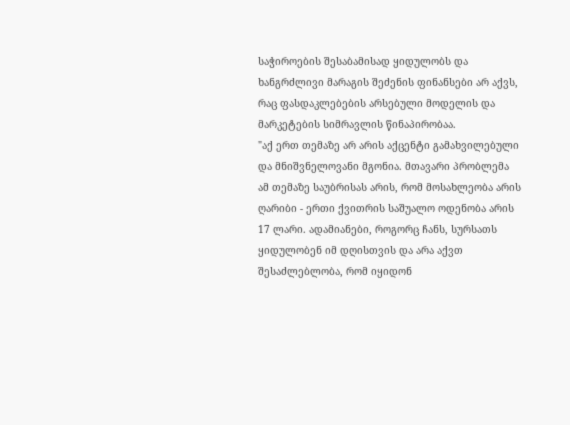საჭიროების შესაბამისად ყიდულობს და ხანგრძლივი მარაგის შეძენის ფინანსები არ აქვს, რაც ფასდაკლებების არსებული მოდელის და მარკეტების სიმრავლის წინაპირობაა.
"აქ ერთ თემაზე არ არის აქცენტი გამახვილებული და მნიშვნელოვანი მგონია. მთავარი პრობლემა ამ თემაზე საუბრისას არის, რომ მოსახლეობა არის ღარიბი - ერთი ქვითრის საშუალო ოდენობა არის 17 ლარი. ადამიანები, როგორც ჩანს, სურსათს ყიდულობენ იმ დღისთვის და არა აქვთ შესაძლებლობა, რომ იყიდონ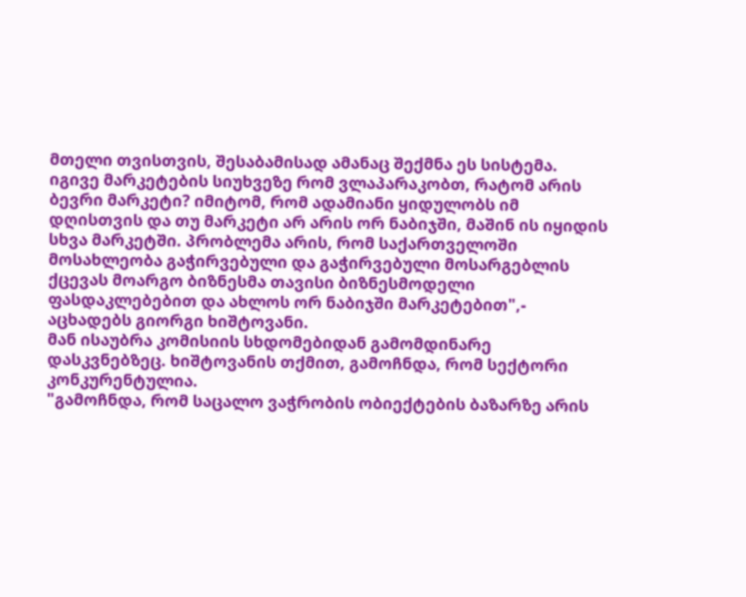მთელი თვისთვის, შესაბამისად ამანაც შექმნა ეს სისტემა. იგივე მარკეტების სიუხვეზე რომ ვლაპარაკობთ, რატომ არის ბევრი მარკეტი? იმიტომ, რომ ადამიანი ყიდულობს იმ დღისთვის და თუ მარკეტი არ არის ორ ნაბიჯში, მაშინ ის იყიდის სხვა მარკეტში. პრობლემა არის, რომ საქართველოში მოსახლეობა გაჭირვებული და გაჭირვებული მოსარგებლის ქცევას მოარგო ბიზნესმა თავისი ბიზნესმოდელი ფასდაკლებებით და ახლოს ორ ნაბიჯში მარკეტებით",- აცხადებს გიორგი ხიშტოვანი.
მან ისაუბრა კომისიის სხდომებიდან გამომდინარე დასკვნებზეც. ხიშტოვანის თქმით, გამოჩნდა, რომ სექტორი კონკურენტულია.
"გამოჩნდა, რომ საცალო ვაჭრობის ობიექტების ბაზარზე არის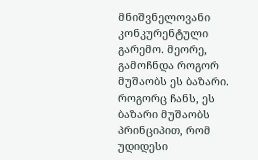მნიშვნელოვანი კონკურენტული გარემო. მეორე, გამოჩნდა როგორ მუშაობს ეს ბაზარი. როგორც ჩანს, ეს ბაზარი მუშაობს პრინციპით, რომ უდიდესი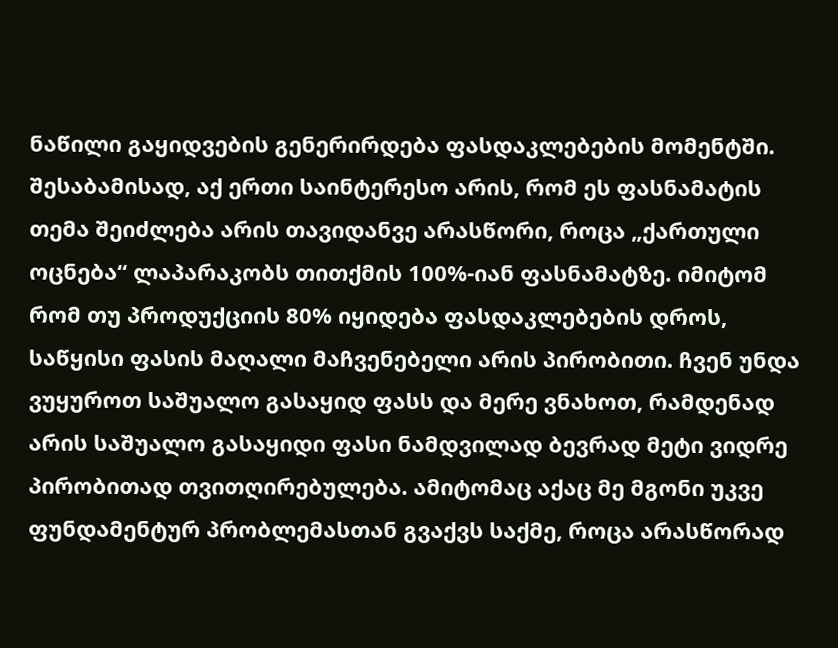ნაწილი გაყიდვების გენერირდება ფასდაკლებების მომენტში. შესაბამისად, აქ ერთი საინტერესო არის, რომ ეს ფასნამატის თემა შეიძლება არის თავიდანვე არასწორი, როცა „ქართული ოცნება“ ლაპარაკობს თითქმის 100%-იან ფასნამატზე. იმიტომ რომ თუ პროდუქციის 80% იყიდება ფასდაკლებების დროს, საწყისი ფასის მაღალი მაჩვენებელი არის პირობითი. ჩვენ უნდა ვუყუროთ საშუალო გასაყიდ ფასს და მერე ვნახოთ, რამდენად არის საშუალო გასაყიდი ფასი ნამდვილად ბევრად მეტი ვიდრე პირობითად თვითღირებულება. ამიტომაც აქაც მე მგონი უკვე ფუნდამენტურ პრობლემასთან გვაქვს საქმე, როცა არასწორად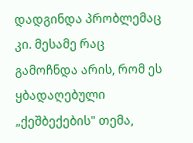დადგინდა პრობლემაც კი. მესამე რაც გამოჩნდა არის, რომ ეს ყბადაღებული „ქეშბექების" თემა,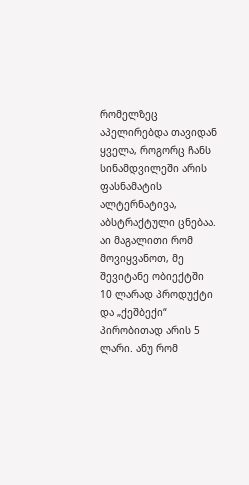რომელზეც აპელირებდა თავიდან ყველა, როგორც ჩანს სინამდვილეში არის ფასნამატის ალტერნატივა, აბსტრაქტული ცნებაა. აი მაგალითი რომ მოვიყვანოთ, მე შევიტანე ობიექტში 10 ლარად პროდუქტი და „ქეშბექი“ პირობითად არის 5 ლარი. ანუ რომ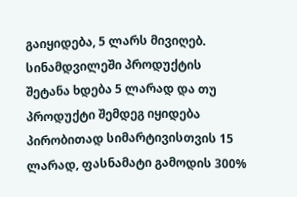გაიყიდება, 5 ლარს მივიღებ. სინამდვილეში პროდუქტის შეტანა ხდება 5 ლარად და თუ პროდუქტი შემდეგ იყიდება პირობითად სიმარტივისთვის 15 ლარად, ფასნამატი გამოდის 300%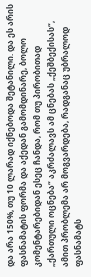და არა 150%, თუ 10 ლარად იქნებოდა შეტანილი. და ეს არის ფასნამატის ფორმა და აქედან გამომდინარე, ბოლო კომენტარებიდან ესეც ჩანდა, რომ თუ პირობითად „ქართული ოცნება“ აკრძალავს ამ ცნებას „ქეშბექისას“, ამით პრობლემა არ მოგვარდება, რადგანაც უბრალოდ ფასნამატს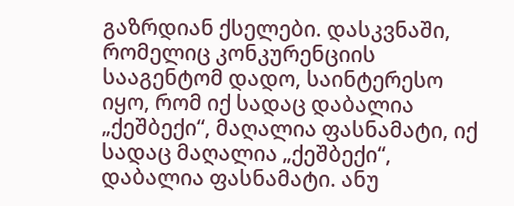გაზრდიან ქსელები. დასკვნაში, რომელიც კონკურენციის სააგენტომ დადო, საინტერესო იყო, რომ იქ სადაც დაბალია „ქეშბექი“, მაღალია ფასნამატი, იქ სადაც მაღალია „ქეშბექი“, დაბალია ფასნამატი. ანუ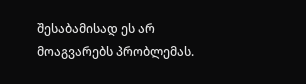შესაბამისად ეს არ მოაგვარებს პრობლემას.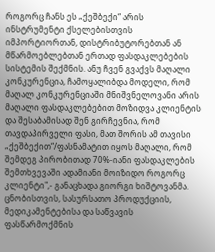როგორც ჩანს ეს „ქეშბექი“ არის ინსტრუმენტი ქსელებისთვის იმპორტიორთან, დისტრიბუტორებთან ან მწარმოებლებთან ერთად ფასდაკლებების სისტემის შექმნის. ანუ ჩვენ გვაქვს მაღალი კონკურენცია, ჩამოყალიბდა მოდელი, რომ მაღალ კონკურენციაში მნიშვნელოვანი არის მაღალი ფასდაკლებებით მოზიდვა კლიენტის და შესაბამისად შენ გირჩევნია, რომ თავდაპირველი ფასი, მათ შორის ამ თავისი „ქეშბექით“/ფასნამატით იყოს მაღალი, რომ შემდეგ პირობითად 70%-იანი ფასდაკლების შემთხვევაში ადამიანი მოიზიდო როგორც კლიენტი",- განაცხადა გიორგი ხიშტოვანმა.
ცნობისთვის, სასურსათო პროდუქციის, მედიკამენტებისა და საწვავის ფასწარმოქმნის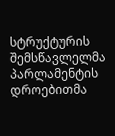სტრუქტურის შემსწავლელმა პარლამენტის დროებითმა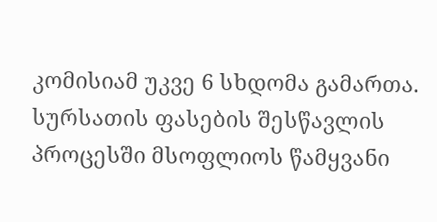კომისიამ უკვე 6 სხდომა გამართა. სურსათის ფასების შესწავლის პროცესში მსოფლიოს წამყვანი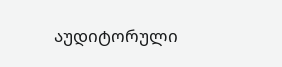აუდიტორული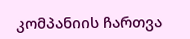კომპანიის ჩართვა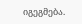იგეგმება.